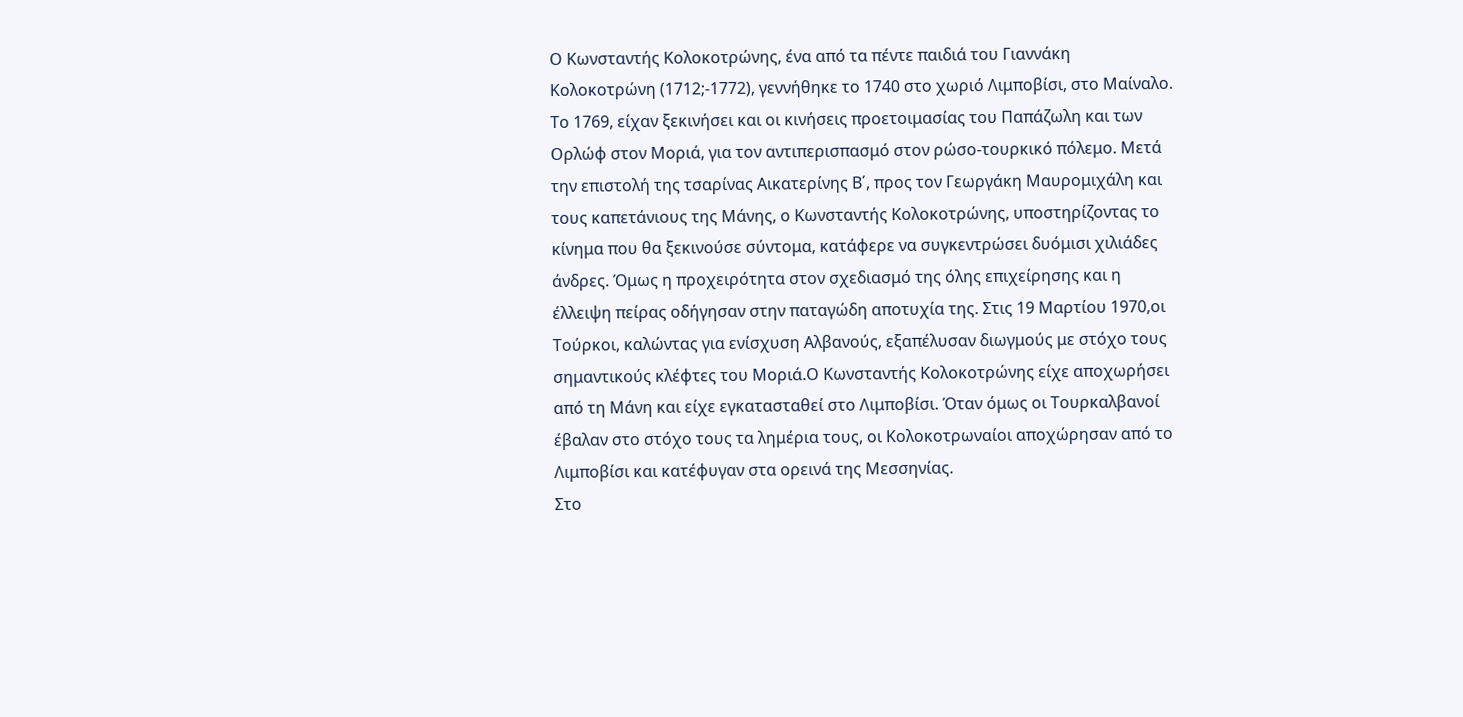Ο Κωνσταντής Κολοκοτρώνης, ένα από τα πέντε παιδιά του Γιαννάκη Κολοκοτρώνη (1712;-1772), γεννήθηκε το 1740 στο χωριό Λιμποβίσι, στο Μαίναλο.
Το 1769, είχαν ξεκινήσει και οι κινήσεις προετοιμασίας του Παπάζωλη και των Ορλώφ στον Μοριά, για τον αντιπερισπασμό στον ρώσο-τουρκικό πόλεμο. Μετά την επιστολή της τσαρίνας Αικατερίνης Β΄, προς τον Γεωργάκη Μαυρομιχάλη και τους καπετάνιους της Μάνης, ο Κωνσταντής Κολοκοτρώνης, υποστηρίζοντας το κίνημα που θα ξεκινούσε σύντομα, κατάφερε να συγκεντρώσει δυόμισι χιλιάδες άνδρες. Όμως η προχειρότητα στον σχεδιασμό της όλης επιχείρησης και η έλλειψη πείρας οδήγησαν στην παταγώδη αποτυχία της. Στις 19 Μαρτίου 1970,οι Τούρκοι, καλώντας για ενίσχυση Αλβανούς, εξαπέλυσαν διωγμούς με στόχο τους σημαντικούς κλέφτες του Μοριά.Ο Κωνσταντής Κολοκοτρώνης είχε αποχωρήσει από τη Μάνη και είχε εγκατασταθεί στο Λιμποβίσι. Όταν όμως οι Τουρκαλβανοί έβαλαν στο στόχο τους τα λημέρια τους, οι Κολοκοτρωναίοι αποχώρησαν από το Λιμποβίσι και κατέφυγαν στα ορεινά της Μεσσηνίας.
Στο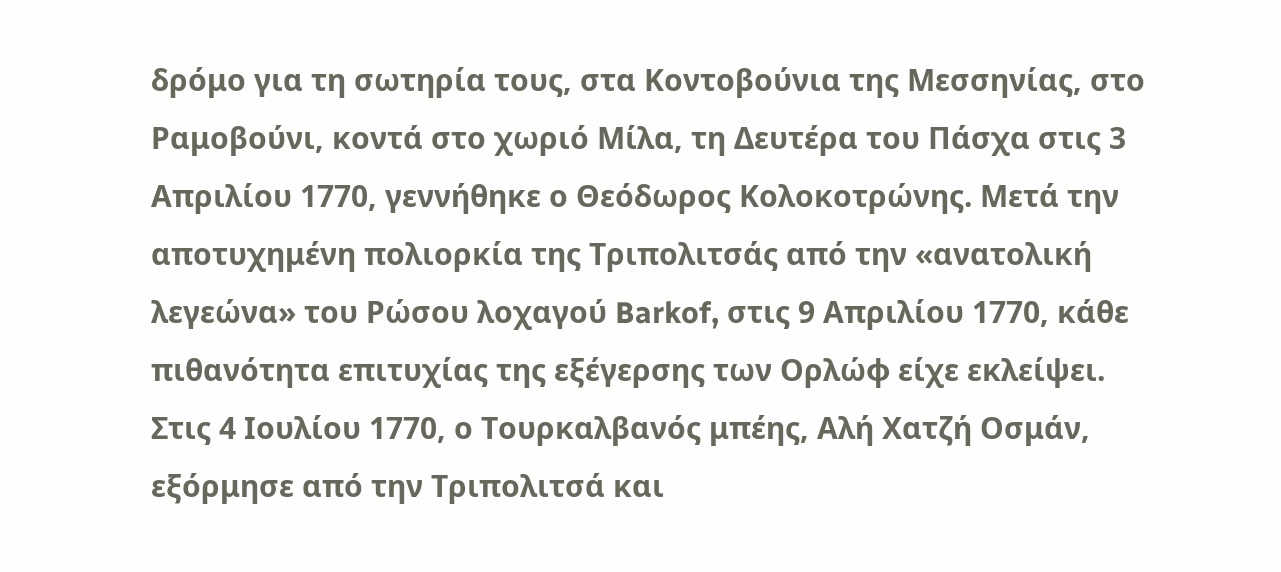δρόμο για τη σωτηρία τους, στα Κοντοβούνια της Μεσσηνίας, στο Ραμοβούνι, κοντά στο χωριό Μίλα, τη Δευτέρα του Πάσχα στις 3 Απριλίου 1770, γεννήθηκε ο Θεόδωρος Κολοκοτρώνης. Μετά την αποτυχημένη πολιορκία της Τριπολιτσάς από την «ανατολική λεγεώνα» του Ρώσου λοχαγού Barkof, στις 9 Απριλίου 1770, κάθε πιθανότητα επιτυχίας της εξέγερσης των Ορλώφ είχε εκλείψει.
Στις 4 Ιουλίου 1770, ο Τουρκαλβανός μπέης, Αλή Χατζή Οσμάν, εξόρμησε από την Τριπολιτσά και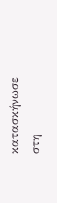κατασκήνωσε στη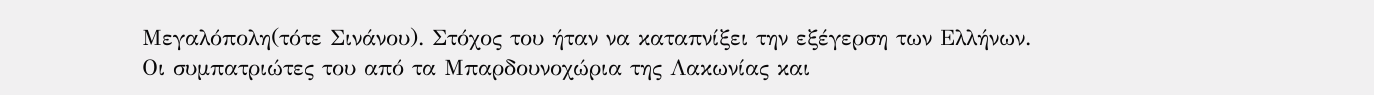Μεγαλόπολη(τότε Σινάνου). Στόχος του ήταν να καταπνίξει την εξέγερση των Ελλήνων. Οι συμπατριώτες του από τα Μπαρδουνοχώρια της Λακωνίας και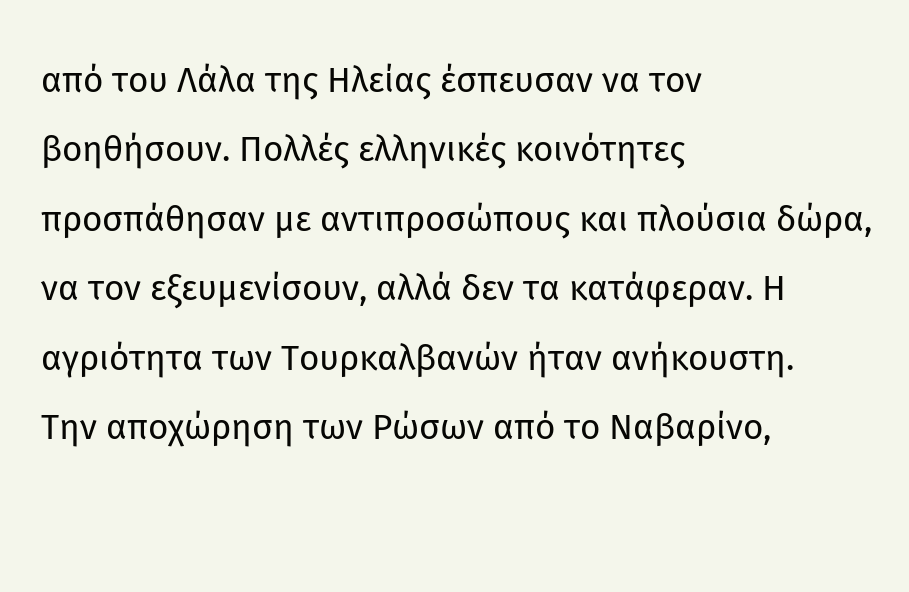από του Λάλα της Ηλείας έσπευσαν να τον βοηθήσουν. Πολλές ελληνικές κοινότητες προσπάθησαν με αντιπροσώπους και πλούσια δώρα, να τον εξευμενίσουν, αλλά δεν τα κατάφεραν. Η αγριότητα των Τουρκαλβανών ήταν ανήκουστη.
Την αποχώρηση των Ρώσων από το Ναβαρίνο,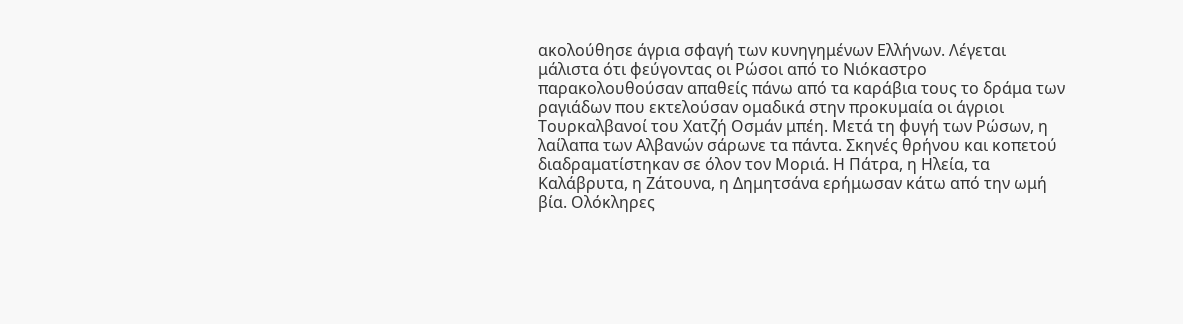ακολούθησε άγρια σφαγή των κυνηγημένων Ελλήνων. Λέγεται μάλιστα ότι φεύγοντας οι Ρώσοι από το Νιόκαστρο παρακολουθούσαν απαθείς πάνω από τα καράβια τους το δράμα των ραγιάδων που εκτελούσαν ομαδικά στην προκυμαία οι άγριοι Τουρκαλβανοί του Χατζή Οσμάν μπέη. Μετά τη φυγή των Ρώσων, η λαίλαπα των Αλβανών σάρωνε τα πάντα. Σκηνές θρήνου και κοπετού διαδραματίστηκαν σε όλον τον Μοριά. Η Πάτρα, η Ηλεία, τα Καλάβρυτα, η Ζάτουνα, η Δημητσάνα ερήμωσαν κάτω από την ωμή βία. Ολόκληρες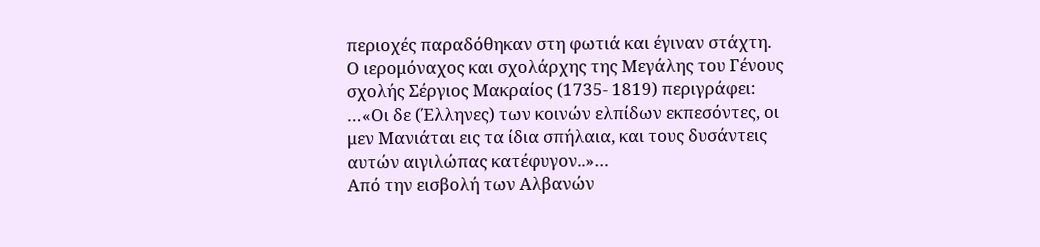περιοχές παραδόθηκαν στη φωτιά και έγιναν στάχτη. Ο ιερομόναχος και σχολάρχης της Μεγάλης του Γένους σχολής Σέργιος Μακραίος (1735- 1819) περιγράφει:
…«Οι δε (Έλληνες) των κοινών ελπίδων εκπεσόντες, οι μεν Μανιάται εις τα ίδια σπήλαια, και τους δυσάντεις αυτών αιγιλώπας κατέφυγον..»…
Από την εισβολή των Αλβανών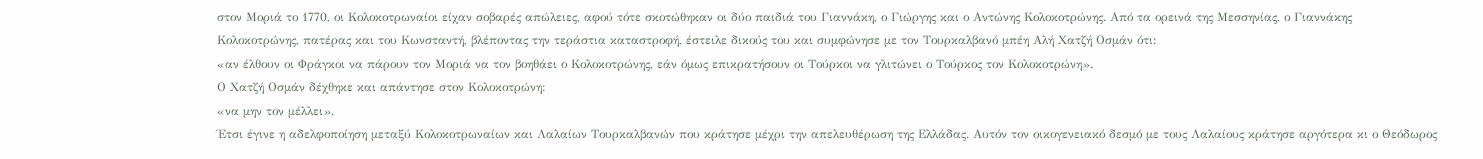στον Μοριά το 1770, οι Κολοκοτρωναίοι είχαν σοβαρές απώλειες, αφού τότε σκοτώθηκαν οι δύο παιδιά του Γιαννάκη, ο Γιώργης και ο Αντώνης Κολοκοτρώνης. Από τα ορεινά της Μεσσηνίας, ο Γιαννάκης Κολοκοτρώνης, πατέρας και του Κωνσταντή, βλέποντας την τεράστια καταστροφή, έστειλε δικούς του και συμφώνησε με τον Τουρκαλβανό μπέη Αλή Χατζή Οσμάν ότι:
«αν έλθουν οι Φράγκοι να πάρουν τον Μοριά να τον βοηθάει ο Κολοκοτρώνης, εάν όμως επικρατήσουν οι Τούρκοι να γλιτώνει ο Τούρκος τον Κολοκοτρώνη».
Ο Χατζή Οσμάν δέχθηκε και απάντησε στον Κολοκοτρώνη:
«να μην τον μέλλει».
Έτσι έγινε η αδελφοποίηση μεταξύ Κολοκοτρωναίων και Λαλαίων Τουρκαλβανών που κράτησε μέχρι την απελευθέρωση της Ελλάδας. Αυτόν τον οικογενειακό δεσμό με τους Λαλαίους κράτησε αργότερα κι ο Θεόδωρος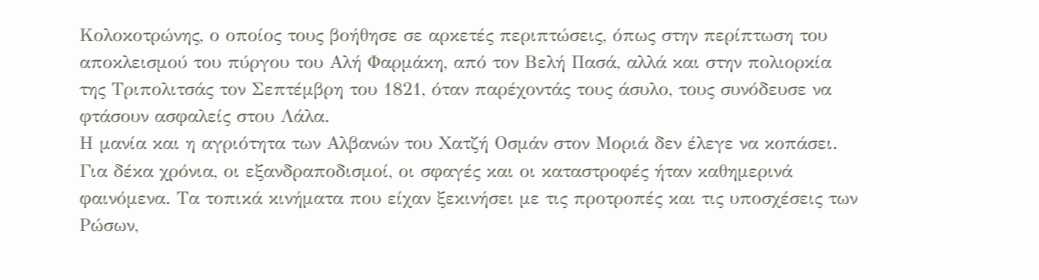Κολοκοτρώνης, ο οποίος τους βοήθησε σε αρκετές περιπτώσεις, όπως στην περίπτωση του αποκλεισμού του πύργου του Αλή Φαρμάκη, από τον Βελή Πασά, αλλά και στην πολιορκία της Τριπολιτσάς τον Σεπτέμβρη του 1821, όταν παρέχοντάς τους άσυλο, τους συνόδευσε να φτάσουν ασφαλείς στου Λάλα.
Η μανία και η αγριότητα των Αλβανών του Χατζή Οσμάν στον Μοριά δεν έλεγε να κοπάσει. Για δέκα χρόνια, οι εξανδραποδισμοί, οι σφαγές και οι καταστροφές ήταν καθημερινά φαινόμενα. Τα τοπικά κινήματα που είχαν ξεκινήσει με τις προτροπές και τις υποσχέσεις των Ρώσων,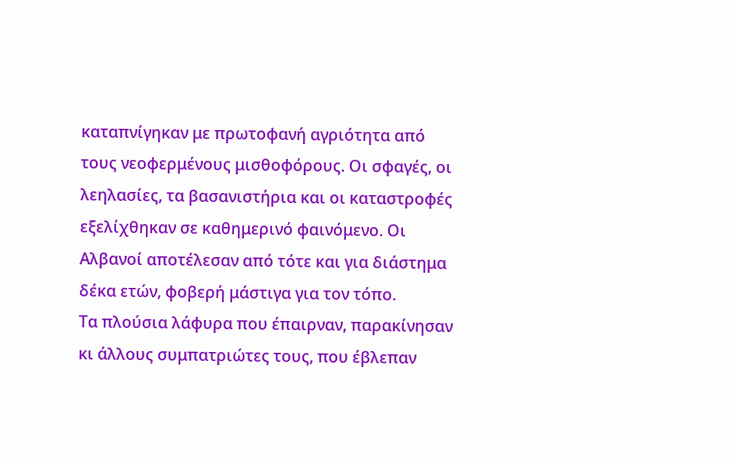καταπνίγηκαν με πρωτοφανή αγριότητα από τους νεοφερμένους μισθοφόρους. Οι σφαγές, οι λεηλασίες, τα βασανιστήρια και οι καταστροφές εξελίχθηκαν σε καθημερινό φαινόμενο. Οι Αλβανοί αποτέλεσαν από τότε και για διάστημα δέκα ετών, φοβερή μάστιγα για τον τόπο.
Τα πλούσια λάφυρα που έπαιρναν, παρακίνησαν κι άλλους συμπατριώτες τους, που έβλεπαν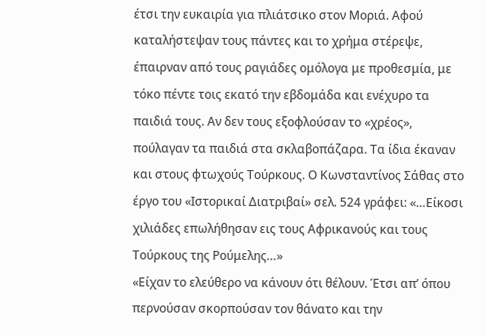έτσι την ευκαιρία για πλιάτσικο στον Μοριά. Αφού καταλήστεψαν τους πάντες και το χρήμα στέρεψε, έπαιρναν από τους ραγιάδες ομόλογα με προθεσμία, με τόκο πέντε τοις εκατό την εβδομάδα και ενέχυρο τα παιδιά τους. Αν δεν τους εξοφλούσαν το «χρέος», πούλαγαν τα παιδιά στα σκλαβοπάζαρα. Τα ίδια έκαναν και στους φτωχούς Τούρκους. Ο Κωνσταντίνος Σάθας στο έργο του «Ιστορικαί Διατριβαί» σελ. 524 γράφει: «…Είκοσι χιλιάδες επωλήθησαν εις τους Αφρικανούς και τους Τούρκους της Ρούμελης…»
«Είχαν το ελεύθερο να κάνουν ότι θέλουν. Έτσι απ’ όπου περνούσαν σκορπούσαν τον θάνατο και την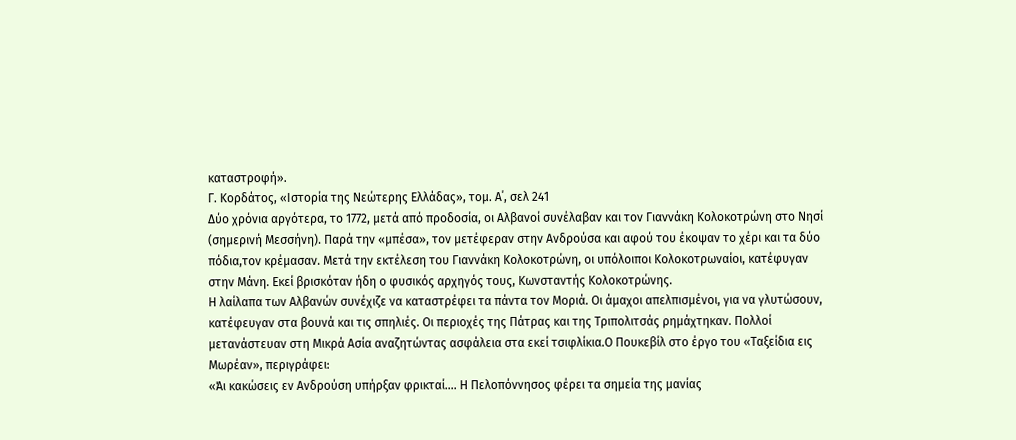καταστροφή».
Γ. Κορδάτος, «Ιστορία της Νεώτερης Ελλάδας», τομ. Α΄, σελ 241
Δύο χρόνια αργότερα, το 1772, μετά από προδοσία, οι Αλβανοί συνέλαβαν και τον Γιαννάκη Κολοκοτρώνη στο Νησί (σημερινή Μεσσήνη). Παρά την «μπέσα», τον μετέφεραν στην Ανδρούσα και αφού του έκοψαν το χέρι και τα δύο πόδια,τον κρέμασαν. Μετά την εκτέλεση του Γιαννάκη Κολοκοτρώνη, οι υπόλοιποι Κολοκοτρωναίοι, κατέφυγαν στην Μάνη. Εκεί βρισκόταν ήδη ο φυσικός αρχηγός τους, Κωνσταντής Κολοκοτρώνης.
Η λαίλαπα των Αλβανών συνέχιζε να καταστρέφει τα πάντα τον Μοριά. Οι άμαχοι απελπισμένοι, για να γλυτώσουν, κατέφευγαν στα βουνά και τις σπηλιές. Οι περιοχές της Πάτρας και της Τριπολιτσάς ρημάχτηκαν. Πολλοί μετανάστευαν στη Μικρά Ασία αναζητώντας ασφάλεια στα εκεί τσιφλίκια.Ο Πουκεβίλ στο έργο του «Ταξείδια εις Μωρέαν», περιγράφει:
«Άι κακώσεις εν Ανδρούση υπήρξαν φρικταί…. Η Πελοπόννησος φέρει τα σημεία της μανίας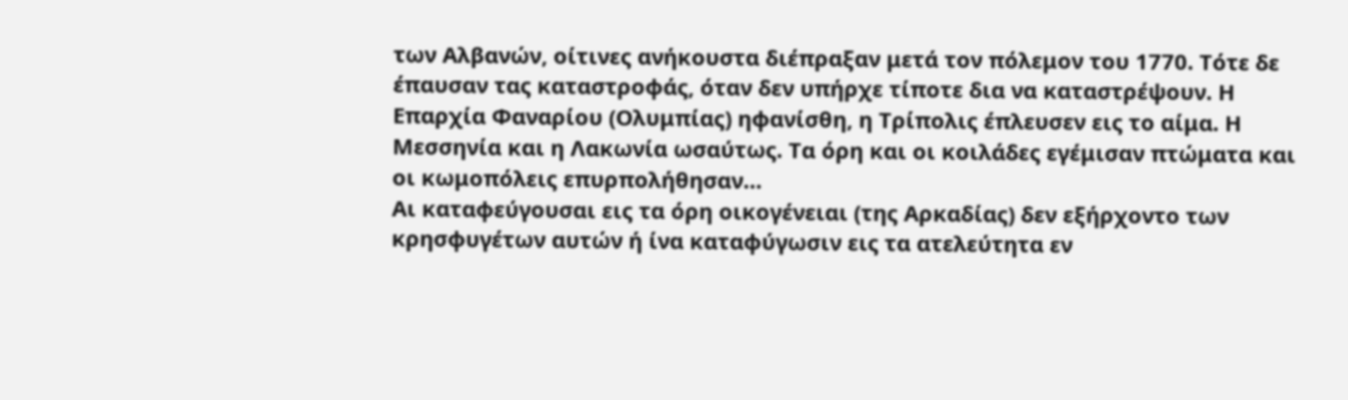των Αλβανών, οίτινες ανήκουστα διέπραξαν μετά τον πόλεμον του 1770. Τότε δε έπαυσαν τας καταστροφάς, όταν δεν υπήρχε τίποτε δια να καταστρέψουν. Η Επαρχία Φαναρίου (Ολυμπίας) ηφανίσθη, η Τρίπολις έπλευσεν εις το αίμα. Η Μεσσηνία και η Λακωνία ωσαύτως. Τα όρη και οι κοιλάδες εγέμισαν πτώματα και οι κωμοπόλεις επυρπολήθησαν…
Αι καταφεύγουσαι εις τα όρη οικογένειαι (της Αρκαδίας) δεν εξήρχοντο των κρησφυγέτων αυτών ή ίνα καταφύγωσιν εις τα ατελεύτητα εν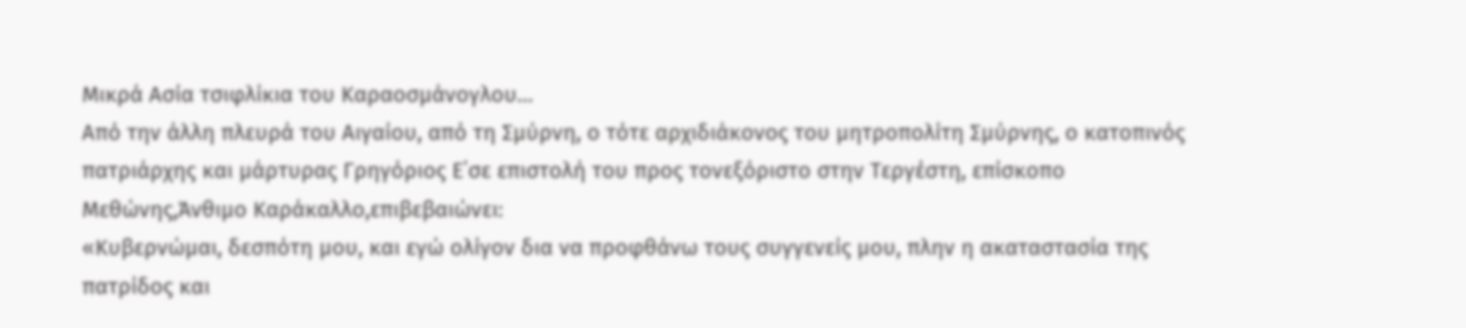Μικρά Ασία τσιφλίκια του Καραοσμάνογλου…
Από την άλλη πλευρά του Αιγαίου, από τη Σμύρνη, ο τότε αρχιδιάκονος του μητροπολίτη Σμύρνης, ο κατοπινός πατριάρχης και μάρτυρας Γρηγόριος Ε΄σε επιστολή του προς τονεξόριστο στην Τεργέστη, επίσκοπο Μεθώνης,Άνθιμο Καράκαλλο,επιβεβαιώνει:
«Κυβερνώμαι, δεσπότη μου, και εγώ ολίγον δια να προφθάνω τους συγγενείς μου, πλην η ακαταστασία της πατρίδος και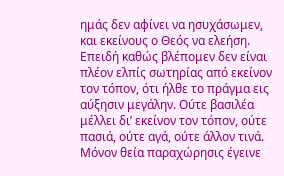ημάς δεν αφίνει να ησυχάσωμεν, και εκείνους ο Θεός να ελεήση. Επειδή καθώς βλέπομεν δεν είναι πλέον ελπίς σωτηρίας από εκείνον τον τόπον, ότι ήλθε το πράγμα εις αύξησιν μεγάλην. Ούτε βασιλέα μέλλει δι’ εκείνον τον τόπον, ούτε πασιά, ούτε αγά, ούτε άλλον τινά. Μόνον θεία παραχώρησις έγεινε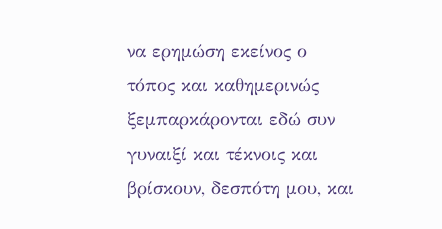να ερημώση εκείνος ο τόπος και καθημερινώς ξεμπαρκάρονται εδώ συν γυναιξί και τέκνοις και βρίσκουν, δεσπότη μου, και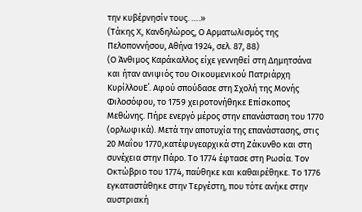την κυβέρνησίν τους. ….»
(Τάκης Χ, Κανδηλώρος, Ο Αρματωλισμός της Πελοποννήσου, Αθήνα 1924, σελ. 87, 88)
(Ο Άνθιμος Καράκαλλος είχε γεννηθεί στη Δημητσάνα και ήταν ανιψιός του Οικουμενικού Πατριάρχη ΚυρίλλουΕ΄. Αφού σπούδασε στη Σχολή της Μονής Φιλοσόφου, το 1759 χειροτονήθηκε Επίσκοπος Μεθώνης. Πήρε ενεργό μέρος στην επανάσταση του 1770 (ορλωφικά). Μετά την αποτυχία της επανάστασης, στις 20 Μαΐου 1770,κατέφυγεαρχικά στη Ζάκυνθο και στη συνέχεια στην Πάρο. Το 1774 έφτασε στη Ρωσία. Τον Οκτώβριο του 1774, παύθηκε και καθαιρέθηκε. Το 1776 εγκαταστάθηκε στην Τεργέστη, που τότε ανήκε στην αυστριακή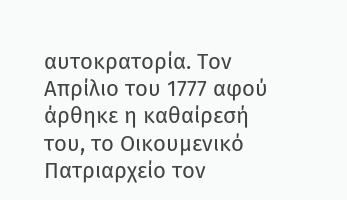αυτοκρατορία. Τον Απρίλιο του 1777 αφού άρθηκε η καθαίρεσή του, το Οικουμενικό Πατριαρχείο τον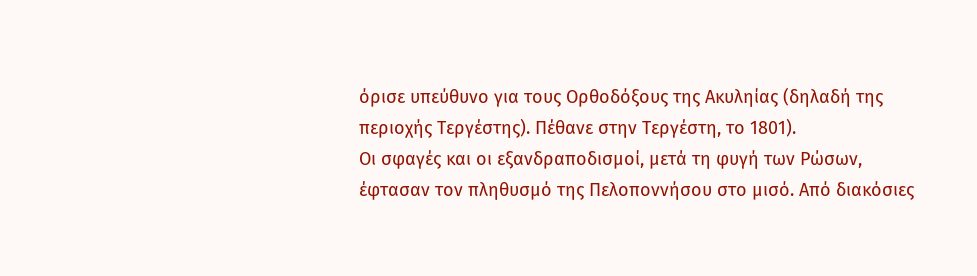όρισε υπεύθυνο για τους Ορθοδόξους της Ακυληίας (δηλαδή της περιοχής Τεργέστης). Πέθανε στην Τεργέστη, το 1801).
Οι σφαγές και οι εξανδραποδισμοί, μετά τη φυγή των Ρώσων, έφτασαν τον πληθυσμό της Πελοποννήσου στο μισό. Από διακόσιες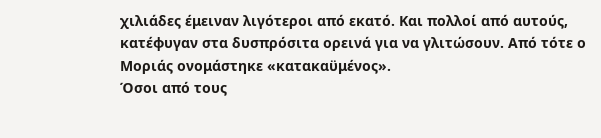χιλιάδες έμειναν λιγότεροι από εκατό. Και πολλοί από αυτούς, κατέφυγαν στα δυσπρόσιτα ορεινά για να γλιτώσουν. Από τότε ο Μοριάς ονομάστηκε «κατακαϋμένος».
Όσοι από τους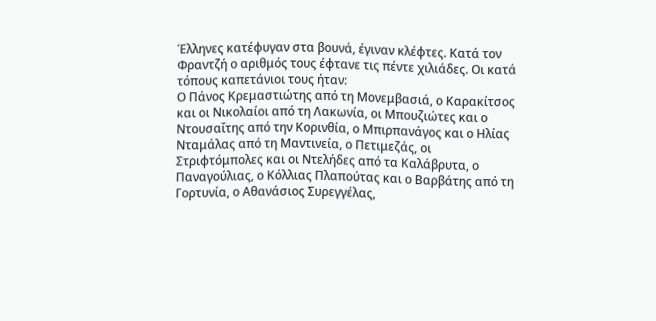Έλληνες κατέφυγαν στα βουνά, έγιναν κλέφτες. Κατά τον Φραντζή ο αριθμός τους έφτανε τις πέντε χιλιάδες. Οι κατά τόπους καπετάνιοι τους ήταν:
Ο Πάνος Κρεμαστιώτης από τη Μονεμβασιά, ο Καρακίτσος και οι Νικολαίοι από τη Λακωνία, οι Μπουζιώτες και ο Ντουσαΐτης από την Κορινθία, ο Μπιρπανάγος και ο Ηλίας Νταμάλας από τη Μαντινεία, ο Πετιμεζάς, οι Στριφτόμπολες και οι Ντελήδες από τα Καλάβρυτα, ο Παναγούλιας, ο Κόλλιας Πλαπούτας και ο Βαρβάτης από τη Γορτυνία, ο Αθανάσιος Συρεγγέλας,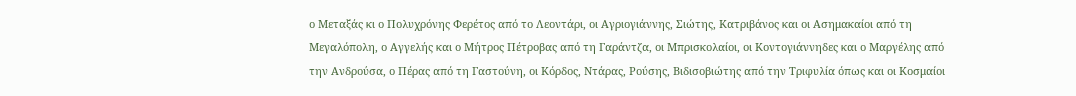ο Μεταξάς κι ο Πολυχρόνης Φερέτος από το Λεοντάρι, οι Αγριογιάννης, Σιώτης, Κατριβάνος και οι Ασημακαίοι από τη Μεγαλόπολη, ο Αγγελής και ο Μήτρος Πέτροβας από τη Γαράντζα, οι Μπρισκολαίοι, οι Κοντογιάννηδες και ο Μαργέλης από την Ανδρούσα, ο Πέρας από τη Γαστούνη, οι Κόρδος, Ντάρας, Ρούσης, Βιδισοβιώτης από την Τριφυλία όπως και οι Κοσμαίοι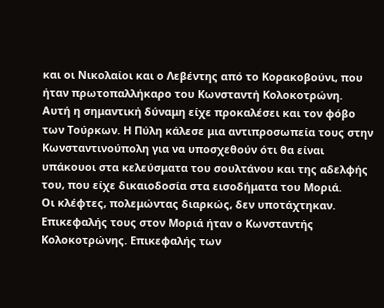και οι Νικολαίοι και ο Λεβέντης από το Κορακοβούνι, που ήταν πρωτοπαλλήκαρο του Κωνσταντή Κολοκοτρώνη.
Αυτή η σημαντική δύναμη είχε προκαλέσει και τον φόβο των Τούρκων. Η Πύλη κάλεσε μια αντιπροσωπεία τους στην Κωνσταντινούπολη για να υποσχεθούν ότι θα είναι υπάκουοι στα κελεύσματα του σουλτάνου και της αδελφής του, που είχε δικαιοδοσία στα εισοδήματα του Μοριά.
Οι κλέφτες, πολεμώντας διαρκώς, δεν υποτάχτηκαν. Επικεφαλής τους στον Μοριά ήταν ο Κωνσταντής Κολοκοτρώνης. Επικεφαλής των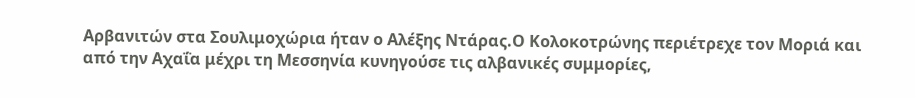Αρβανιτών στα Σουλιμοχώρια ήταν ο Αλέξης Ντάρας.Ο Κολοκοτρώνης περιέτρεχε τον Μοριά και από την Αχαΐα μέχρι τη Μεσσηνία κυνηγούσε τις αλβανικές συμμορίες,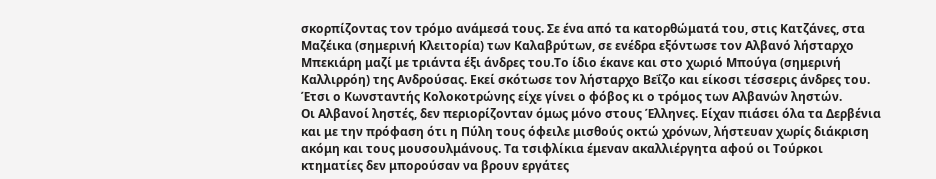σκορπίζοντας τον τρόμο ανάμεσά τους. Σε ένα από τα κατορθώματά του, στις Κατζάνες, στα Μαζέικα (σημερινή Κλειτορία) των Καλαβρύτων, σε ενέδρα εξόντωσε τον Αλβανό λήσταρχο Μπεκιάρη μαζί με τριάντα έξι άνδρες του.Το ίδιο έκανε και στο χωριό Μπούγα (σημερινή Καλλιρρόη) της Ανδρούσας. Εκεί σκότωσε τον λήσταρχο Βεΐζο και είκοσι τέσσερις άνδρες του. Έτσι ο Κωνσταντής Κολοκοτρώνης είχε γίνει ο φόβος κι ο τρόμος των Αλβανών ληστών.
Οι Αλβανοί ληστές, δεν περιορίζονταν όμως μόνο στους Έλληνες. Είχαν πιάσει όλα τα Δερβένια και με την πρόφαση ότι η Πύλη τους όφειλε μισθούς οκτώ χρόνων, λήστευαν χωρίς διάκριση ακόμη και τους μουσουλμάνους. Τα τσιφλίκια έμεναν ακαλλιέργητα αφού οι Τούρκοι κτηματίες δεν μπορούσαν να βρουν εργάτες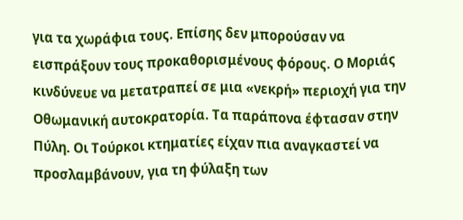για τα χωράφια τους. Επίσης δεν μπορούσαν να εισπράξουν τους προκαθορισμένους φόρους. Ο Μοριάς κινδύνευε να μετατραπεί σε μια «νεκρή» περιοχή για την Οθωμανική αυτοκρατορία. Τα παράπονα έφτασαν στην Πύλη. Οι Τούρκοι κτηματίες είχαν πια αναγκαστεί να προσλαμβάνουν, για τη φύλαξη των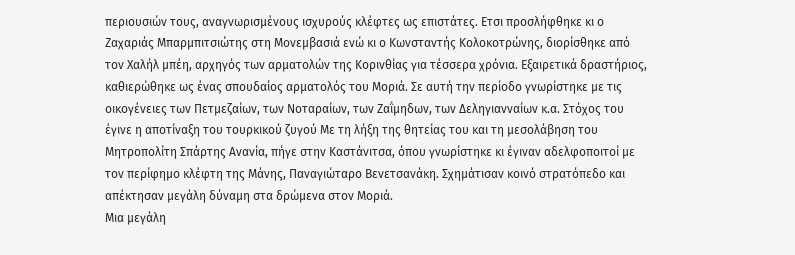περιουσιών τους, αναγνωρισμένους ισχυρούς κλέφτες ως επιστάτες. Ετσι προσλήφθηκε κι ο Ζαχαριάς Μπαρμπιτσιώτης στη Μονεμβασιά ενώ κι ο Κωνσταντής Κολοκοτρώνης, διορίσθηκε από τον Χαλήλ μπέη, αρχηγός των αρματολών της Κορινθίας για τέσσερα χρόνια. Εξαιρετικά δραστήριος, καθιερώθηκε ως ένας σπουδαίος αρματολός του Μοριά. Σε αυτή την περίοδο γνωρίστηκε με τις οικογένειες των Πετμεζαίων, των Νοταραίων, των Ζαΐμηδων, των Δεληγιανναίων κ.α. Στόχος του έγινε η αποτίναξη του τουρκικού ζυγού Με τη λήξη της θητείας του και τη μεσολάβηση του Μητροπολίτη Σπάρτης Ανανία, πήγε στην Καστάνιτσα, όπου γνωρίστηκε κι έγιναν αδελφοποιτοί με τον περίφημο κλέφτη της Μάνης, Παναγιώταρο Βενετσανάκη. Σχημάτισαν κοινό στρατόπεδο και απέκτησαν μεγάλη δύναμη στα δρώμενα στον Μοριά.
Μια μεγάλη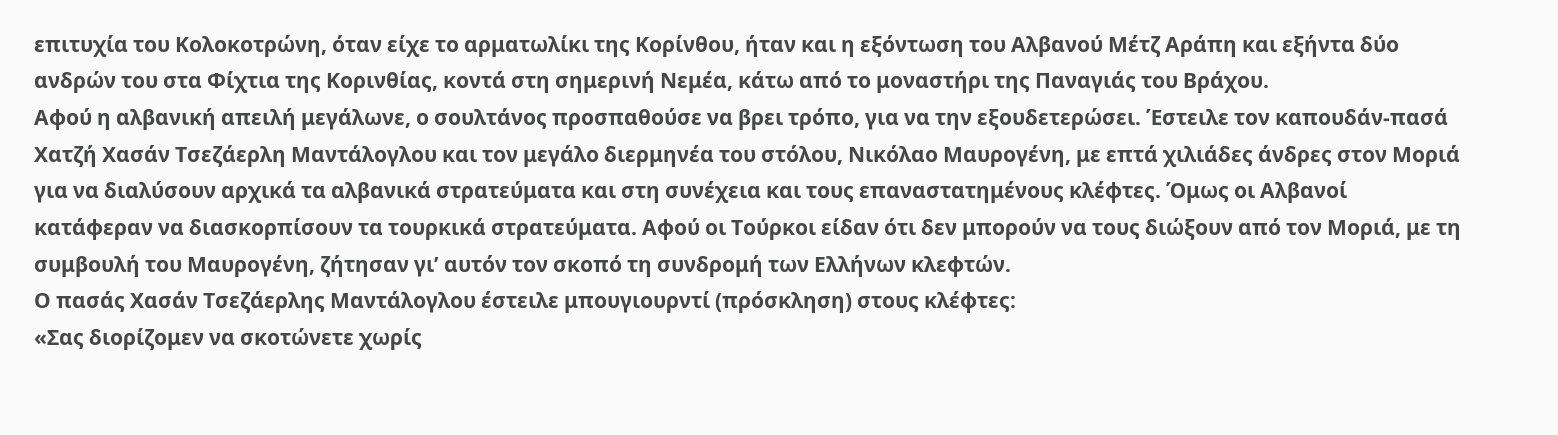επιτυχία του Κολοκοτρώνη, όταν είχε το αρματωλίκι της Κορίνθου, ήταν και η εξόντωση του Αλβανού Μέτζ Αράπη και εξήντα δύο ανδρών του στα Φίχτια της Κορινθίας, κοντά στη σημερινή Νεμέα, κάτω από το μοναστήρι της Παναγιάς του Βράχου.
Αφού η αλβανική απειλή μεγάλωνε, ο σουλτάνος προσπαθούσε να βρει τρόπο, για να την εξουδετερώσει. Έστειλε τον καπουδάν-πασά Χατζή Χασάν Τσεζάερλη Μαντάλογλου και τον μεγάλο διερμηνέα του στόλου, Νικόλαο Μαυρογένη, με επτά χιλιάδες άνδρες στον Μοριά για να διαλύσουν αρχικά τα αλβανικά στρατεύματα και στη συνέχεια και τους επαναστατημένους κλέφτες. Όμως οι Αλβανοί κατάφεραν να διασκορπίσουν τα τουρκικά στρατεύματα. Αφού οι Τούρκοι είδαν ότι δεν μπορούν να τους διώξουν από τον Μοριά, με τη συμβουλή του Μαυρογένη, ζήτησαν γι’ αυτόν τον σκοπό τη συνδρομή των Ελλήνων κλεφτών.
Ο πασάς Χασάν Τσεζάερλης Μαντάλογλου έστειλε μπουγιουρντί (πρόσκληση) στους κλέφτες:
«Σας διορίζομεν να σκοτώνετε χωρίς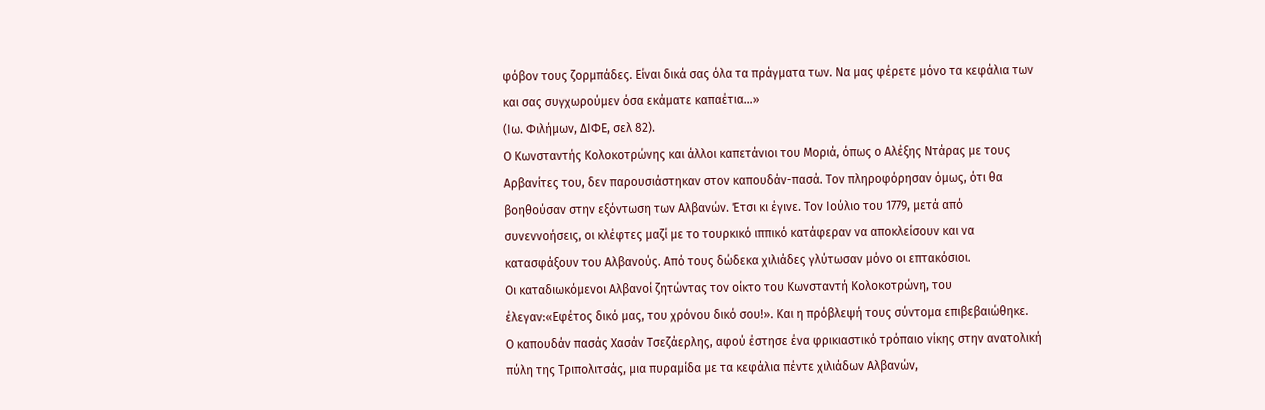φόβον τους ζορμπάδες. Είναι δικά σας όλα τα πράγματα των. Να μας φέρετε μόνο τα κεφάλια των και σας συγχωρούμεν όσα εκάματε καπαέτια…»
(Ιω. Φιλήμων, ΔΙΦΕ, σελ 82).
Ο Κωνσταντής Κολοκοτρώνης και άλλοι καπετάνιοι του Μοριά, όπως ο Αλέξης Ντάρας με τους Αρβανίτες του, δεν παρουσιάστηκαν στον καπουδάν-πασά. Τον πληροφόρησαν όμως, ότι θα βοηθούσαν στην εξόντωση των Αλβανών. Έτσι κι έγινε. Τον Ιούλιο του 1779, μετά από συνεννοήσεις, οι κλέφτες μαζί με το τουρκικό ιππικό κατάφεραν να αποκλείσουν και να κατασφάξουν του Αλβανούς. Από τους δώδεκα χιλιάδες γλύτωσαν μόνο οι επτακόσιοι.
Οι καταδιωκόμενοι Αλβανοί ζητώντας τον οίκτο του Κωνσταντή Κολοκοτρώνη, του έλεγαν:«Εφέτος δικό μας, του χρόνου δικό σου!». Και η πρόβλεψή τους σύντομα επιβεβαιώθηκε.
Ο καπουδάν πασάς Χασάν Τσεζάερλης, αφού έστησε ένα φρικιαστικό τρόπαιο νίκης στην ανατολική πύλη της Τριπολιτσάς, μια πυραμίδα με τα κεφάλια πέντε χιλιάδων Αλβανών,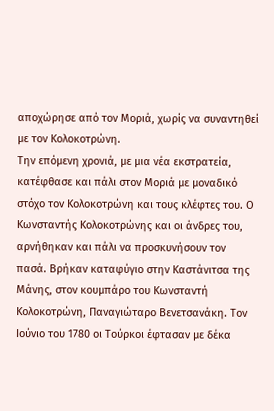αποχώρησε από τον Μοριά, χωρίς να συναντηθεί με τον Κολοκοτρώνη.
Την επόμενη χρονιά, με μια νέα εκστρατεία, κατέφθασε και πάλι στον Μοριά με μοναδικό στόχο τον Κολοκοτρώνη και τους κλέφτες του. Ο Κωνσταντής Κολοκοτρώνης και οι άνδρες του, αρνήθηκαν και πάλι να προσκυνήσουν τον πασά. Βρήκαν καταφύγιο στην Καστάνιτσα της Μάνης, στον κουμπάρο του Κωνσταντή Κολοκοτρώνη, Παναγιώταρο Βενετσανάκη. Τον Ιούνιο του 1780 οι Τούρκοι έφτασαν με δέκα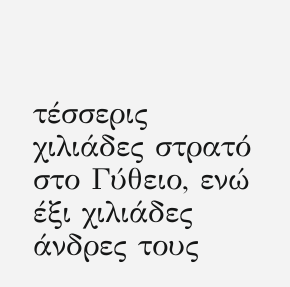τέσσερις χιλιάδες στρατό στο Γύθειο, ενώ έξι χιλιάδες άνδρες τους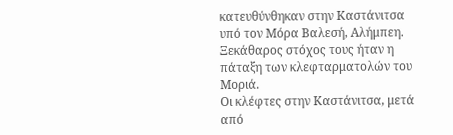κατευθύνθηκαν στην Καστάνιτσα υπό τον Μόρα Βαλεσή, Αλήμπεη. Ξεκάθαρος στόχος τους ήταν η πάταξη των κλεφταρματολών του Μοριά.
Οι κλέφτες στην Καστάνιτσα, μετά από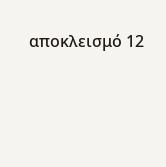αποκλεισμό 12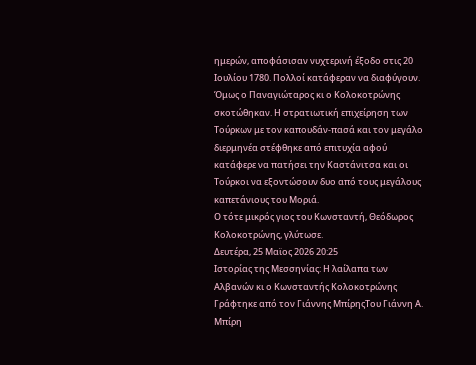ημερών, αποφάσισαν νυχτερινή έξοδο στις 20 Ιουλίου 1780. Πολλοί κατάφεραν να διαφύγουν. Όμως ο Παναγιώταρος κι ο Κολοκοτρώνης σκοτώθηκαν. Η στρατιωτική επιχείρηση των Τούρκων με τον καπουδάν-πασά και τον μεγάλο διερμηνέα στέφθηκε από επιτυχία αφού κατάφερε να πατήσει την Καστάνιτσα και οι Τούρκοι να εξοντώσουν δυο από τους μεγάλους καπετάνιους του Μοριά.
Ο τότε μικρός γιος του Κωνσταντή, Θεόδωρος Κολοκοτρώνης, γλύτωσε.
Δευτέρα, 25 Μαϊος 2026 20:25
Ιστορίας της Μεσσηνίας: Η λαίλαπα των Αλβανών κι ο Κωνσταντής Κολοκοτρώνης
Γράφτηκε από τον Γιάννης ΜπίρηςΤου Γιάννη Α. Μπίρη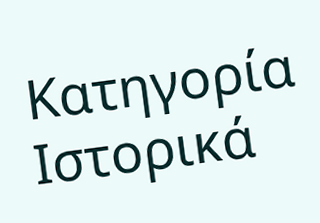Κατηγορία
Ιστορικά